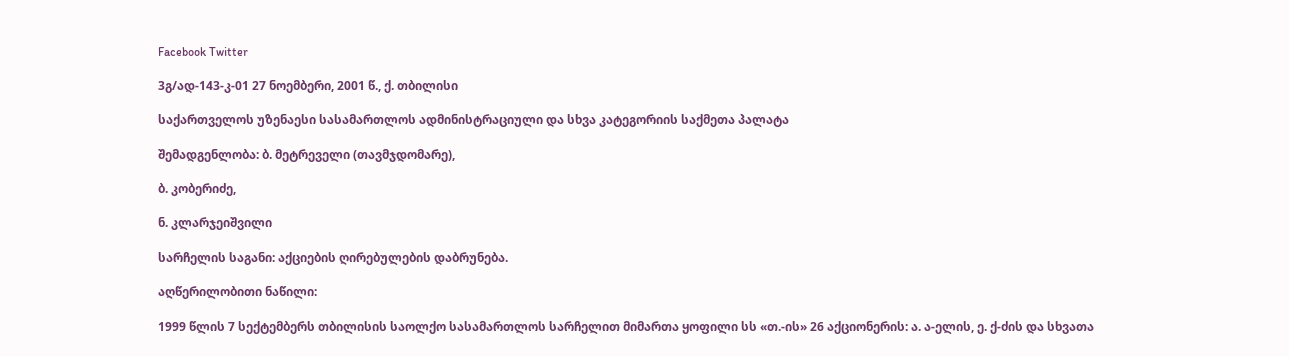Facebook Twitter

3გ/ად-143-კ-01 27 ნოემბერი, 2001 წ., ქ. თბილისი

საქართველოს უზენაესი სასამართლოს ადმინისტრაციული და სხვა კატეგორიის საქმეთა პალატა

შემადგენლობა: ბ. მეტრეველი (თავმჯდომარე),

ბ. კობერიძე,

ნ. კლარჯეიშვილი

სარჩელის საგანი: აქციების ღირებულების დაბრუნება.

აღწერილობითი ნაწილი:

1999 წლის 7 სექტემბერს თბილისის საოლქო სასამართლოს სარჩელით მიმართა ყოფილი სს «თ.-ის» 26 აქციონერის: ა. ა-ელის, ე. ქ-ძის და სხვათა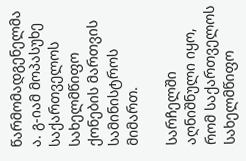წარმომადგენელმა ა. გ-იამ მოპასუხე საქართველოს სახელმწიფო ქონების მართვის სამინისტროს მიმართ.

სარჩელში აღნიშნული იყო, რომ საქართველოს სახელმწიფო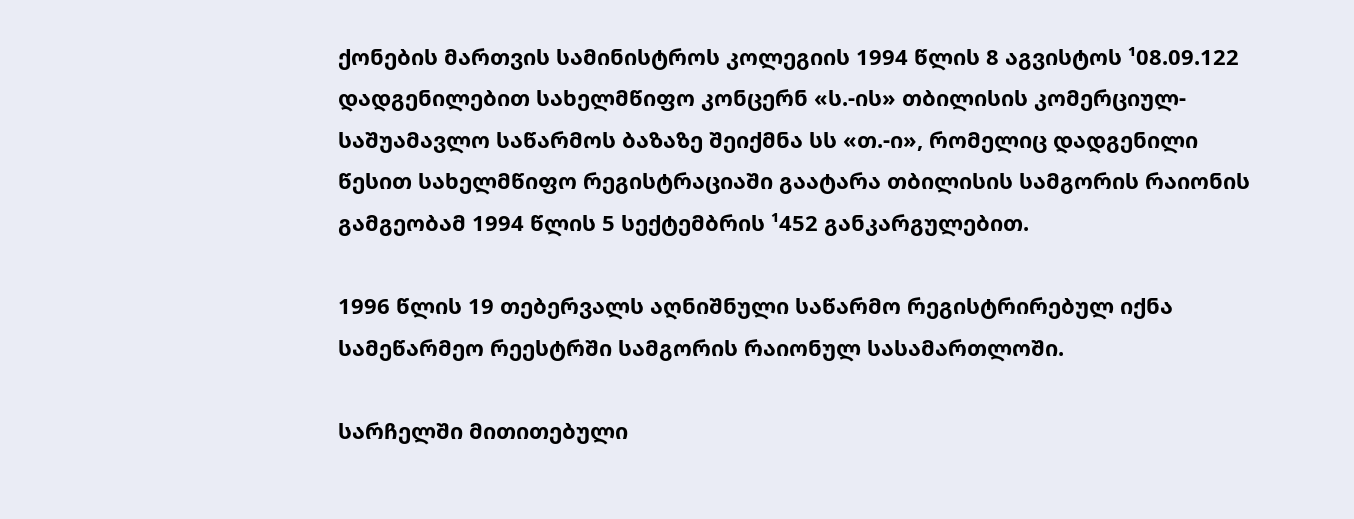ქონების მართვის სამინისტროს კოლეგიის 1994 წლის 8 აგვისტოს ¹08.09.122 დადგენილებით სახელმწიფო კონცერნ «ს.-ის» თბილისის კომერციულ-საშუამავლო საწარმოს ბაზაზე შეიქმნა სს «თ.-ი», რომელიც დადგენილი წესით სახელმწიფო რეგისტრაციაში გაატარა თბილისის სამგორის რაიონის გამგეობამ 1994 წლის 5 სექტემბრის ¹452 განკარგულებით.

1996 წლის 19 თებერვალს აღნიშნული საწარმო რეგისტრირებულ იქნა სამეწარმეო რეესტრში სამგორის რაიონულ სასამართლოში.

სარჩელში მითითებული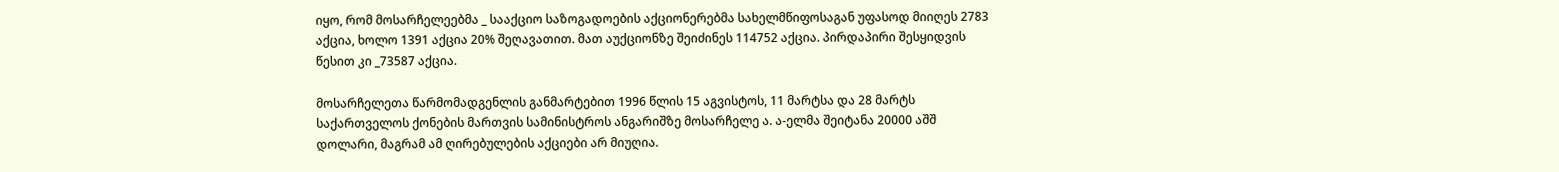იყო, რომ მოსარჩელეებმა _ სააქციო საზოგადოების აქციონერებმა სახელმწიფოსაგან უფასოდ მიიღეს 2783 აქცია, ხოლო 1391 აქცია 20% შეღავათით. მათ აუქციონზე შეიძინეს 114752 აქცია. პირდაპირი შესყიდვის წესით კი _73587 აქცია.

მოსარჩელეთა წარმომადგენლის განმარტებით 1996 წლის 15 აგვისტოს, 11 მარტსა და 28 მარტს საქართველოს ქონების მართვის სამინისტროს ანგარიშზე მოსარჩელე ა. ა-ელმა შეიტანა 20000 აშშ დოლარი, მაგრამ ამ ღირებულების აქციები არ მიუღია.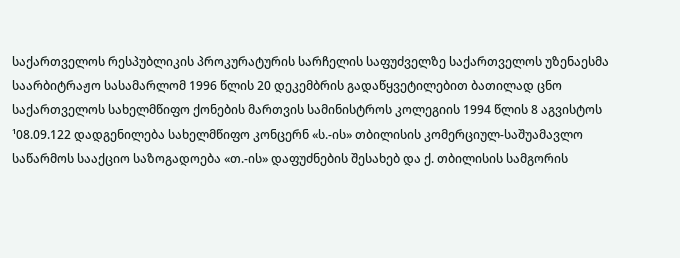საქართველოს რესპუბლიკის პროკურატურის სარჩელის საფუძველზე საქართველოს უზენაესმა საარბიტრაჟო სასამარლომ 1996 წლის 20 დეკემბრის გადაწყვეტილებით ბათილად ცნო საქართველოს სახელმწიფო ქონების მართვის სამინისტროს კოლეგიის 1994 წლის 8 აგვისტოს ¹08.09.122 დადგენილება სახელმწიფო კონცერნ «ს.-ის» თბილისის კომერციულ-საშუამავლო საწარმოს სააქციო საზოგადოება «თ.-ის» დაფუძნების შესახებ და ქ. თბილისის სამგორის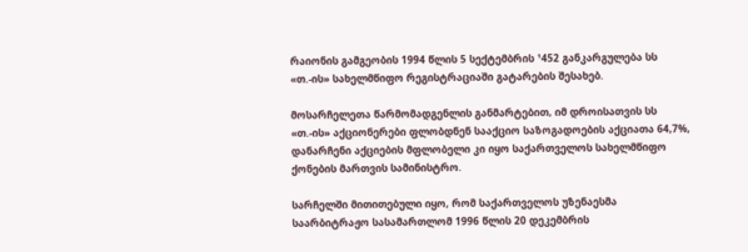რაიონის გამგეობის 1994 წლის 5 სექტემბრის ¹452 განკარგულება სს «თ.-ის» სახელმწიფო რეგისტრაციაში გატარების შესახებ.

მოსარჩელეთა წარმომადგენლის განმარტებით, იმ დროისათვის სს «თ.-ის» აქციონერები ფლობდნენ სააქციო საზოგადოების აქციათა 64,7%, დანარჩენი აქციების მფლობელი კი იყო საქართველოს სახელმწიფო ქონების მართვის სამინისტრო.

სარჩელში მითითებული იყო, რომ საქართველოს უზენაესმა საარბიტრაჟო სასამართლომ 1996 წლის 20 დეკემბრის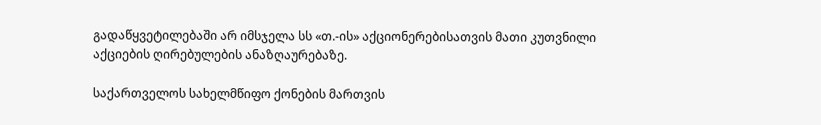გადაწყვეტილებაში არ იმსჯელა სს «თ.-ის» აქციონერებისათვის მათი კუთვნილი აქციების ღირებულების ანაზღაურებაზე.

საქართველოს სახელმწიფო ქონების მართვის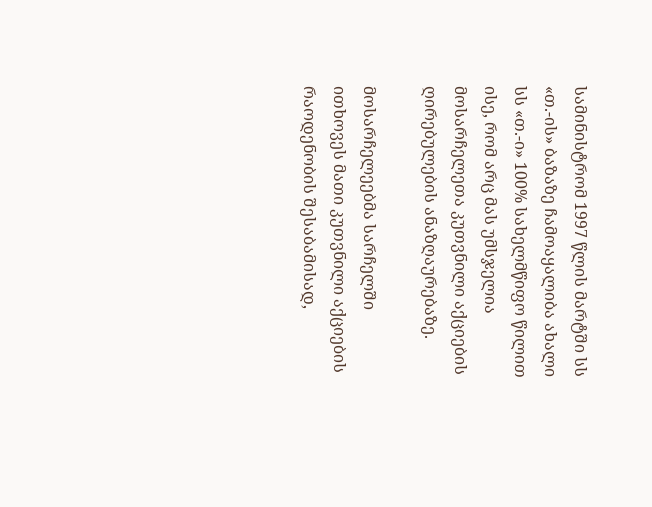სამინისტრომ 1997 წლის მარტში სს «თ.-ის» ბაზაზე ჩამოაყალიბა ახალი სს «თ.-ი» 100% სახელმწიფო წილით ისე, რომ არც მას უმსჯელია მოსარჩელეთა კუთვნილი აქციების ღირებულების ანაზღაურებაზე.

მოსარჩელეებმა სარჩელში ითხოვეს მათი კუთვნილი აქციების რაოდენობის შესაბამისად,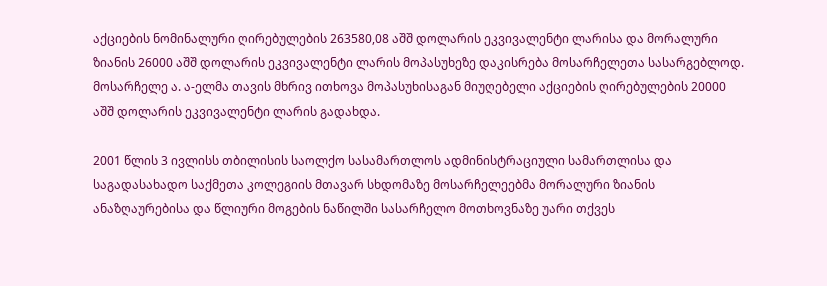აქციების ნომინალური ღირებულების 263580,08 აშშ დოლარის ეკვივალენტი ლარისა და მორალური ზიანის 26000 აშშ დოლარის ეკვივალენტი ლარის მოპასუხეზე დაკისრება მოსარჩელეთა სასარგებლოდ. მოსარჩელე ა. ა-ელმა თავის მხრივ ითხოვა მოპასუხისაგან მიუღებელი აქციების ღირებულების 20000 აშშ დოლარის ეკვივალენტი ლარის გადახდა.

2001 წლის 3 ივლისს თბილისის საოლქო სასამართლოს ადმინისტრაციული სამართლისა და საგადასახადო საქმეთა კოლეგიის მთავარ სხდომაზე მოსარჩელეებმა მორალური ზიანის ანაზღაურებისა და წლიური მოგების ნაწილში სასარჩელო მოთხოვნაზე უარი თქვეს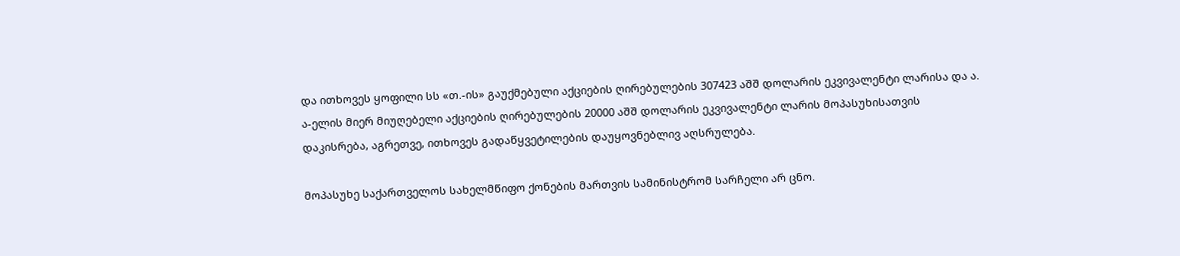და ითხოვეს ყოფილი სს «თ.-ის» გაუქმებული აქციების ღირებულების 307423 აშშ დოლარის ეკვივალენტი ლარისა და ა. ა-ელის მიერ მიუღებელი აქციების ღირებულების 20000 აშშ დოლარის ეკვივალენტი ლარის მოპასუხისათვის დაკისრება, აგრეთვე, ითხოვეს გადაწყვეტილების დაუყოვნებლივ აღსრულება.

მოპასუხე საქართველოს სახელმწიფო ქონების მართვის სამინისტრომ სარჩელი არ ცნო.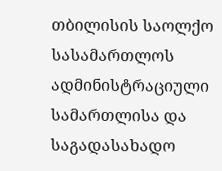თბილისის საოლქო სასამართლოს ადმინისტრაციული სამართლისა და საგადასახადო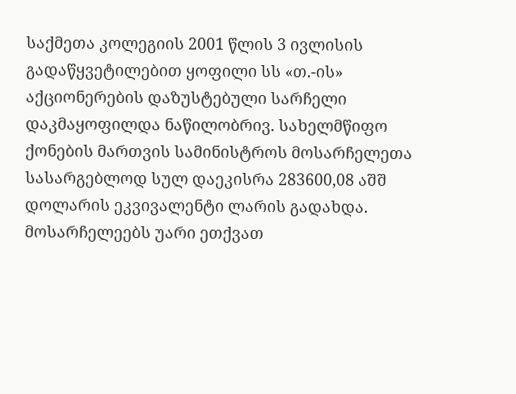საქმეთა კოლეგიის 2001 წლის 3 ივლისის გადაწყვეტილებით ყოფილი სს «თ.-ის» აქციონერების დაზუსტებული სარჩელი დაკმაყოფილდა ნაწილობრივ. სახელმწიფო ქონების მართვის სამინისტროს მოსარჩელეთა სასარგებლოდ სულ დაეკისრა 283600,08 აშშ დოლარის ეკვივალენტი ლარის გადახდა. მოსარჩელეებს უარი ეთქვათ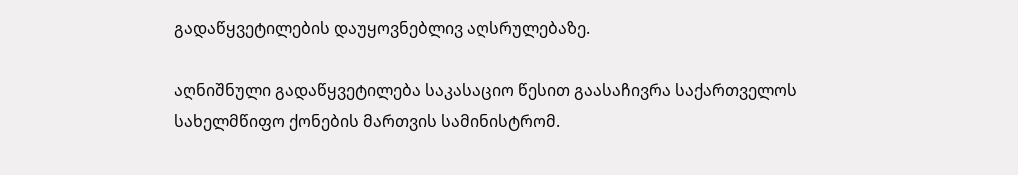გადაწყვეტილების დაუყოვნებლივ აღსრულებაზე.

აღნიშნული გადაწყვეტილება საკასაციო წესით გაასაჩივრა საქართველოს სახელმწიფო ქონების მართვის სამინისტრომ.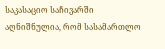საკასაციო საჩივარში აღნიშნულია, რომ სასამართლო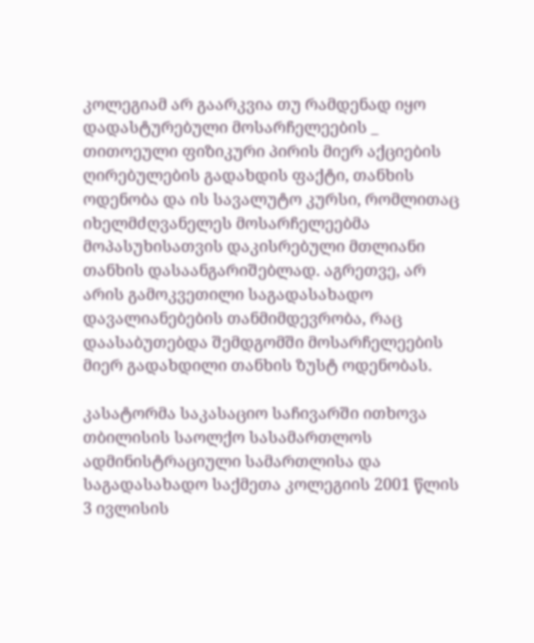კოლეგიამ არ გაარკვია თუ რამდენად იყო დადასტურებული მოსარჩელეების _ თითოეული ფიზიკური პირის მიერ აქციების ღირებულების გადახდის ფაქტი, თანხის ოდენობა და ის სავალუტო კურსი, რომლითაც იხელმძღვანელეს მოსარჩელეებმა მოპასუხისათვის დაკისრებული მთლიანი თანხის დასაანგარიშებლად. აგრეთვე, არ არის გამოკვეთილი საგადასახადო დავალიანებების თანმიმდევრობა, რაც დაასაბუთებდა შემდგომში მოსარჩელეების მიერ გადახდილი თანხის ზუსტ ოდენობას.

კასატორმა საკასაციო საჩივარში ითხოვა თბილისის საოლქო სასამართლოს ადმინისტრაციული სამართლისა და საგადასახადო საქმეთა კოლეგიის 2001 წლის 3 ივლისის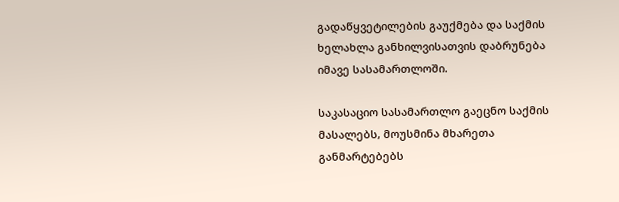გადაწყვეტილების გაუქმება და საქმის ხელახლა განხილვისათვის დაბრუნება იმავე სასამართლოში.

საკასაციო სასამართლო გაეცნო საქმის მასალებს, მოუსმინა მხარეთა განმარტებებს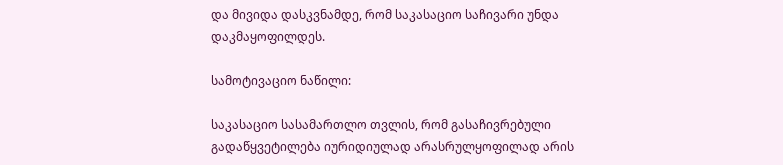და მივიდა დასკვნამდე, რომ საკასაციო საჩივარი უნდა დაკმაყოფილდეს.

სამოტივაციო ნაწილი:

საკასაციო სასამართლო თვლის, რომ გასაჩივრებული გადაწყვეტილება იურიდიულად არასრულყოფილად არის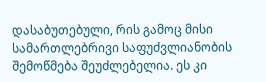დასაბუთებული, რის გამოც მისი სამართლებრივი საფუძვლიანობის შემოწმება შეუძლებელია. ეს კი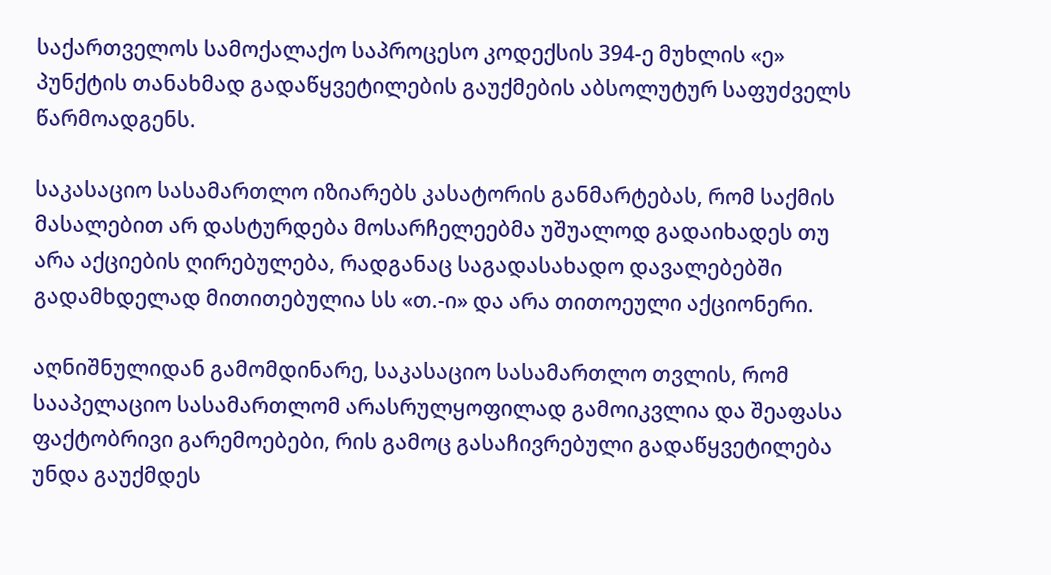საქართველოს სამოქალაქო საპროცესო კოდექსის 394-ე მუხლის «ე» პუნქტის თანახმად გადაწყვეტილების გაუქმების აბსოლუტურ საფუძველს წარმოადგენს.

საკასაციო სასამართლო იზიარებს კასატორის განმარტებას, რომ საქმის მასალებით არ დასტურდება მოსარჩელეებმა უშუალოდ გადაიხადეს თუ არა აქციების ღირებულება, რადგანაც საგადასახადო დავალებებში გადამხდელად მითითებულია სს «თ.-ი» და არა თითოეული აქციონერი.

აღნიშნულიდან გამომდინარე, საკასაციო სასამართლო თვლის, რომ სააპელაციო სასამართლომ არასრულყოფილად გამოიკვლია და შეაფასა ფაქტობრივი გარემოებები, რის გამოც გასაჩივრებული გადაწყვეტილება უნდა გაუქმდეს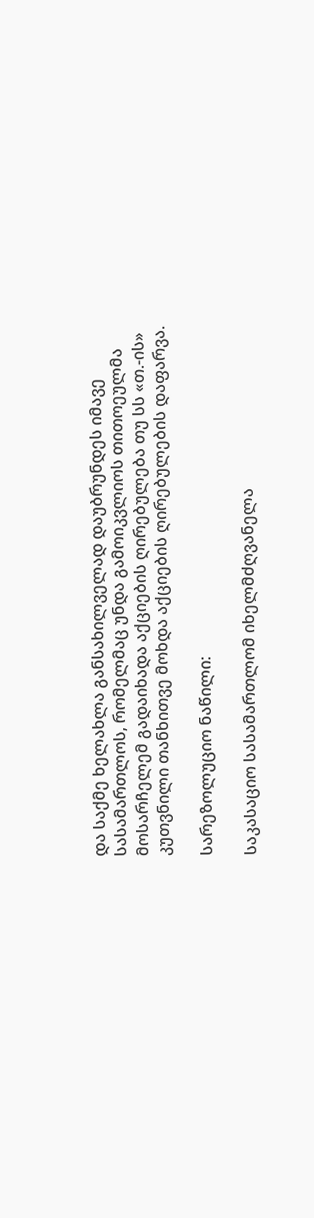და საქმე ხელახლა განსახილველად დაუბრუნდეს იმავე სასამართლოს, რომელმაც უნდა გამოიკვლიოს თითოეულმა მოსარჩელემ გადაიხადა აქციების ღირებულება თუ სს «თ.-ის» კუთვნილი თანხითვე მოხდა აქციების ღირებულების დაფარვა.

სარეზოლუციო ნაწილი:

საკასაციო სასამართლომ იხელმძღვანელა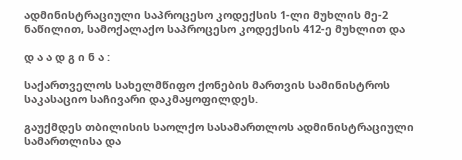ადმინისტრაციული საპროცესო კოდექსის 1-ლი მუხლის მე-2 ნაწილით, სამოქალაქო საპროცესო კოდექსის 412-ე მუხლით და

დ ა ა დ გ ი ნ ა :

საქართველოს სახელმწიფო ქონების მართვის სამინისტროს საკასაციო საჩივარი დაკმაყოფილდეს.

გაუქმდეს თბილისის საოლქო სასამართლოს ადმინისტრაციული სამართლისა და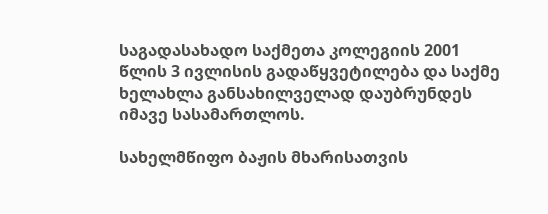საგადასახადო საქმეთა კოლეგიის 2001 წლის 3 ივლისის გადაწყვეტილება და საქმე ხელახლა განსახილველად დაუბრუნდეს იმავე სასამართლოს.

სახელმწიფო ბაჟის მხარისათვის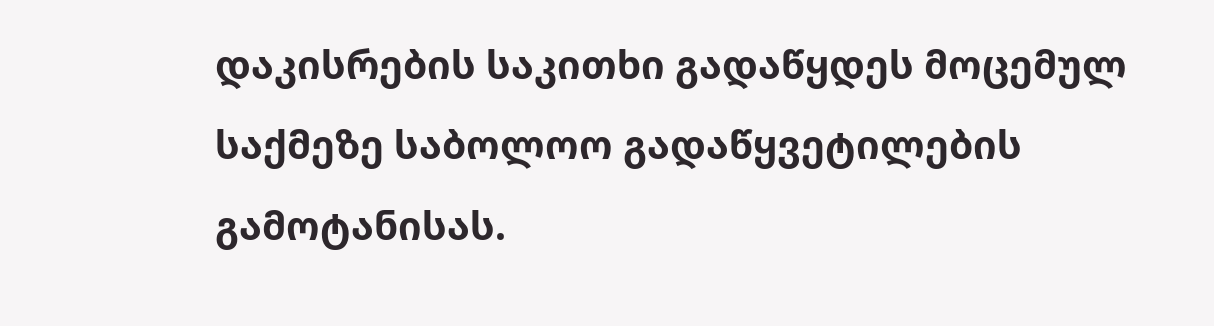დაკისრების საკითხი გადაწყდეს მოცემულ საქმეზე საბოლოო გადაწყვეტილების გამოტანისას.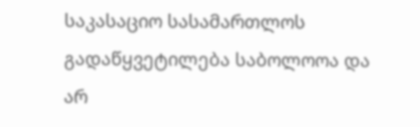საკასაციო სასამართლოს გადაწყვეტილება საბოლოოა და არ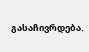გასაჩივრდება.